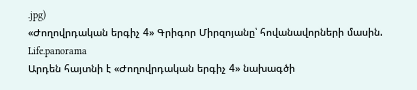.jpg)
«Ժողովրդական երգիչ 4» Գրիգոր Միրզոյանը՝ հովանավորների մասին. Life.panorama
Արդեն հայտնի է «Ժողովրդական երգիչ 4» նախագծի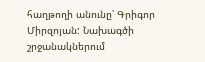հաղթողի անունը՝ Գրիգոր Միրզոյան: Նախագծի շրջանակներում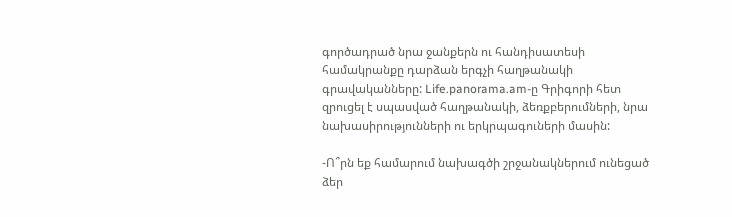գործադրած նրա ջանքերն ու հանդիսատեսի համակրանքը դարձան երգչի հաղթանակի գրավականները: Life.panorama.am-ը Գրիգորի հետ զրուցել է սպասված հաղթանակի, ձեռքբերումների, նրա նախասիրությունների ու երկրպագուների մասին:

-Ո՞րն եք համարում նախագծի շրջանակներում ունեցած ձեր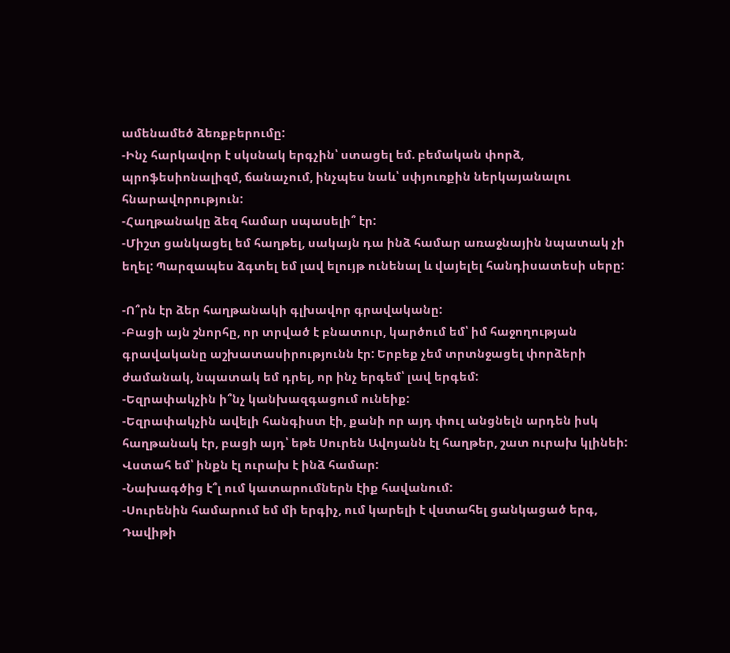ամենամեծ ձեռքբերումը:
-Ինչ հարկավոր է սկսնակ երգչին՝ ստացել եմ. բեմական փորձ, պրոֆեսիոնալիզմ, ճանաչում, ինչպես նաև՝ սփյուռքին ներկայանալու հնարավորություն:
-Հաղթանակը ձեզ համար սպասելի՞ էր:
-Միշտ ցանկացել եմ հաղթել, սակայն դա ինձ համար առաջնային նպատակ չի եղել: Պարզապես ձգտել եմ լավ ելույթ ունենալ և վայելել հանդիսատեսի սերը:

-Ո՞րն էր ձեր հաղթանակի գլխավոր գրավականը:
-Բացի այն շնորհը, որ տրված է բնատուր, կարծում եմ՝ իմ հաջողության գրավականը աշխատասիրությունն էր: Երբեք չեմ տրտնջացել փորձերի ժամանակ, նպատակ եմ դրել, որ ինչ երգեմ՝ լավ երգեմ:
-Եզրափակչին ի՞նչ կանխազգացում ունեիք:
-Եզրափակչին ավելի հանգիստ էի, քանի որ այդ փուլ անցնելն արդեն իսկ հաղթանակ էր, բացի այդ՝ եթե Սուրեն Ավոյանն էլ հաղթեր, շատ ուրախ կլինեի: Վստահ եմ՝ ինքն էլ ուրախ է ինձ համար:
-Նախագծից է՞լ ում կատարումներն էիք հավանում:
-Սուրենին համարում եմ մի երգիչ, ում կարելի է վստահել ցանկացած երգ, Դավիթի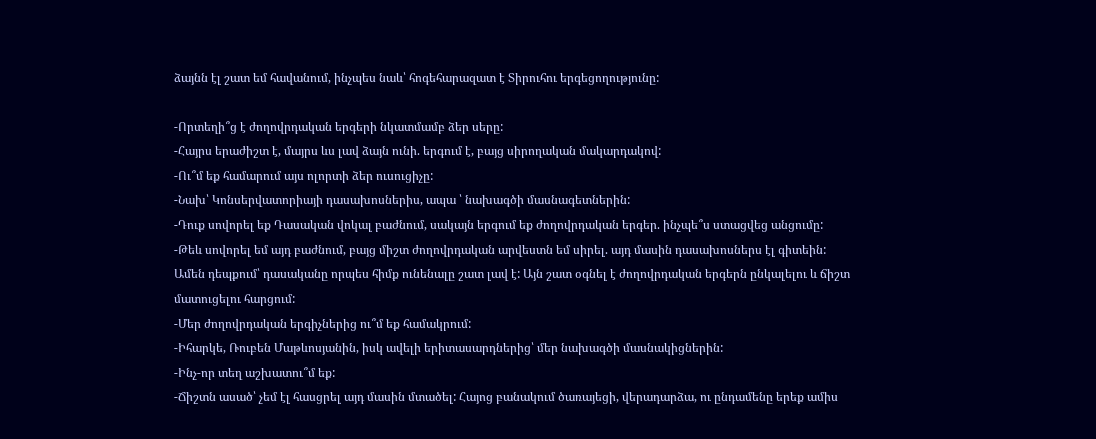ձայնն էլ շատ եմ հավանում, ինչպես նաև՝ հոգեհարազատ է Տիրուհու երգեցողությունը:

-Որտեղի՞ց է ժողովրդական երգերի նկատմամբ ձեր սերը:
-Հայրս երաժիշտ է, մայրս ևս լավ ձայն ունի. երգում է, բայց սիրողական մակարդակով:
-Ու՞մ եք համարում այս ոլորտի ձեր ուսուցիչը:
-Նախ՝ Կոնսերվատորիայի դասախոսներիս, ապա ՝ նախագծի մասնագետներին:
-Դուք սովորել եք Դասական վոկալ բաժնում, սակայն երգում եք ժողովրդական երգեր. ինչպե՞ս ստացվեց անցումը:
-Թեև սովորել եմ այդ բաժնում, բայց միշտ ժողովրդական արվեստն եմ սիրել. այդ մասին դասախոսներս էլ գիտեին: Ամեն դեպքում՝ դասականը որպես հիմք ունենալը շատ լավ է: Այն շատ օգնել է ժողովրդական երգերն ընկալելու և ճիշտ մատուցելու հարցում:
-Մեր ժողովրդական երգիչներից ու՞մ եք համակրում:
-Իհարկե, Ռուբեն Մաթևոսյանին, իսկ ավելի երիտասարդներից՝ մեր նախագծի մասնակիցներին:
-Ինչ-որ տեղ աշխատու՞մ եք:
-Ճիշտն ասած՝ չեմ էլ հասցրել այդ մասին մտածել: Հայոց բանակում ծառայեցի, վերադարձա, ու ընդամենը երեք ամիս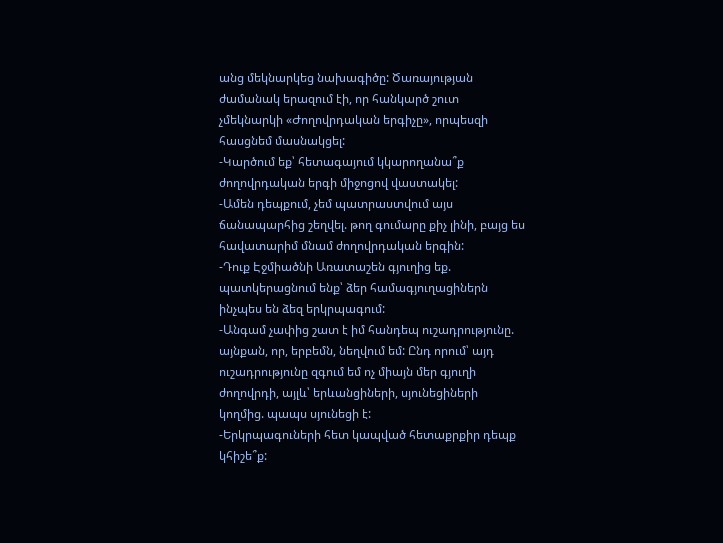անց մեկնարկեց նախագիծը: Ծառայության ժամանակ երազում էի, որ հանկարծ շուտ չմեկնարկի «Ժողովրդական երգիչը», որպեսզի հասցնեմ մասնակցել:
-Կարծում եք՝ հետագայում կկարողանա՞ք ժողովրդական երգի միջոցով վաստակել:
-Ամեն դեպքում, չեմ պատրաստվում այս ճանապարհից շեղվել. թող գումարը քիչ լինի, բայց ես հավատարիմ մնամ ժողովրդական երգին:
-Դուք Էջմիածնի Առատաշեն գյուղից եք. պատկերացնում ենք՝ ձեր համագյուղացիներն ինչպես են ձեզ երկրպագում:
-Անգամ չափից շատ է իմ հանդեպ ուշադրությունը. այնքան, որ, երբեմն, նեղվում եմ: Ընդ որում՝ այդ ուշադրությունը զգում եմ ոչ միայն մեր գյուղի ժողովրդի, այլև՝ երևանցիների, սյունեցիների կողմից. պապս սյունեցի է:
-Երկրպագուների հետ կապված հետաքրքիր դեպք կհիշե՞ք: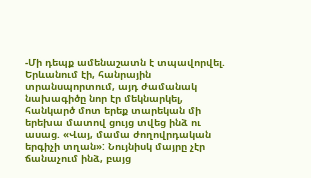-Մի դեպք ամենաշատն է տպավորվել. Երևանում էի, հանրային տրանսպորտում, այդ ժամանակ նախագիծը նոր էր մեկնարկել, հանկարծ մոտ երեք տարեկան մի երեխա մատով ցույց տվեց ինձ ու ասաց. «Վայ, մամա ժողովրդական երգիչի տղան»: Նույնիսկ մայրը չէր ճանաչում ինձ, բայց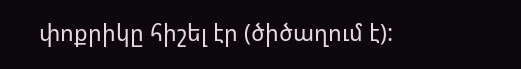փոքրիկը հիշել էր (ծիծաղում է):